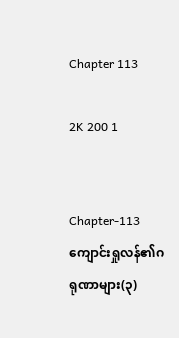Chapter 113

2K 200 1


Chapter-113 ကျောင်းရှုလန်၏ဂရုဏာများ(၃)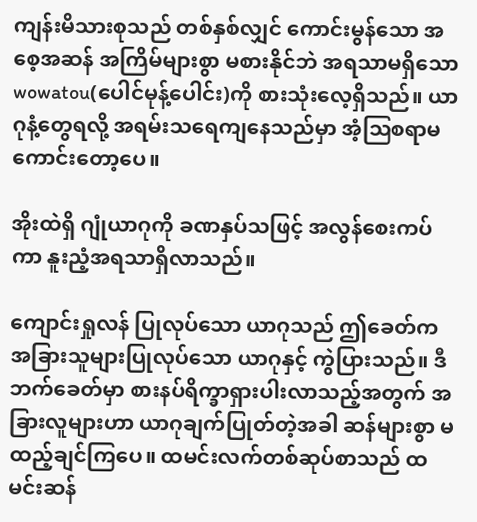ကျန်းမိသားစုသည် တစ်နှစ်လျှင် ကောင်းမွန်သော အစေ့အဆန် အကြိမ်များစွာ မစားနိုင်ဘဲ အရသာမရှိသော wowatou(ပေါင်မုန့်ပေါင်း)ကို စားသုံးလေ့ရှိသည်။ ယာဂုနံ့တွေရလို့ အရမ်းသရေကျနေသည်မှာ အံ့ဩစရာမကောင်းတော့ပေ။

အိုးထဲရှိ ဂျုံယာဂုကို ခဏနှပ်သဖြင့် အလွန်စေးကပ်ကာ နူးညံ့အရသာရှိလာသည်။

ကျောင်းရှုလန် ပြုလုပ်သော ယာဂုသည် ဤခေတ်က အခြားသူများပြုလုပ်သော ယာဂုနှင့် ကွဲပြားသည်။ ဒီဘက်ခေတ်မှာ စားနပ်ရိက္ခာရှားပါးလာသည့်အတွက် အခြားလူများဟာ ယာဂုချက်ပြုတ်တဲ့အခါ ဆန်များစွာ မထည့်ချင်ကြပေ။ ထမင်းလက်တစ်ဆုပ်စာသည် ထမင်းဆန်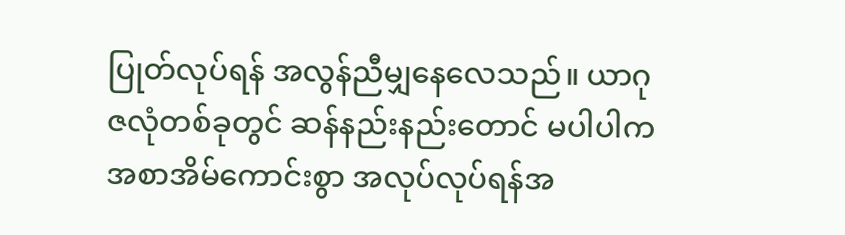ပြုတ်လုပ်ရန် အလွန်ညီမျှ‌နေလေသည်။ ယာဂုဇလုံတစ်ခုတွင် ဆန်နည်းနည်းတောင် မပါပါက အစာအိမ်ကောင်းစွာ အလုပ်လုပ်ရန်အ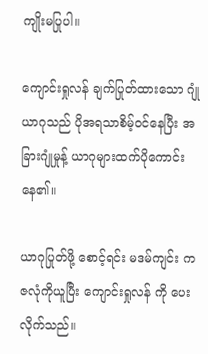ကျိုးမပြုပါ။

ကျောင်းရှုလန် ချက်ပြုတ်ထားသော ဂျုံယာဂုသည် ပိုအရသာစိမ့်ဝင်နေပြီး အခြားဂျုံမှုန့် ယာဂုများထက်ပိုကောင်းနေ၏။

ယာဂုပြုတ်ဖို့ စောင့်ရင်း မဒမ်ကျင်း က ဇလုံကိုယူပြီး ကျောင်းရှုလန် ကို ပေးလိုက်သည်။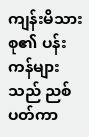ကျန်းမိသားစု၏ ပန်းကန်များသည် ညစ်ပတ်ကာ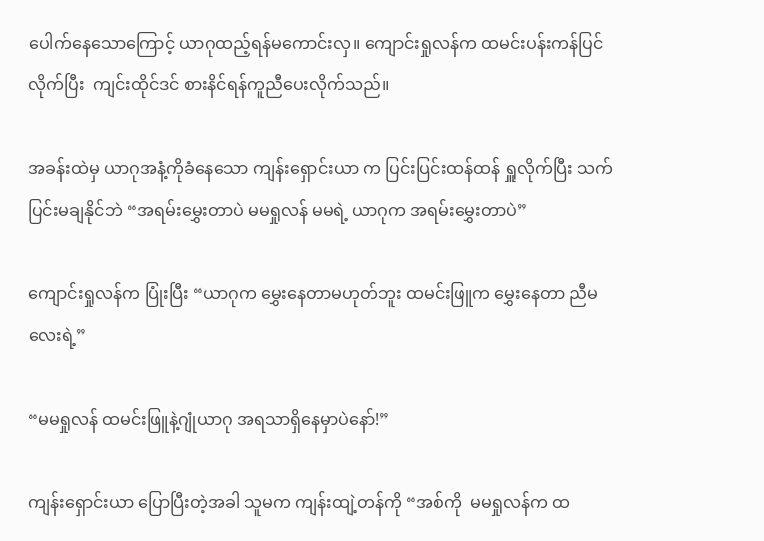ပေါက်နေသောကြောင့် ယာဂုထည့်ရန်မကောင်းလှ။ ကျောင်းရှုလန်က ထမင်းပန်းကန်ပြင်လိုက်ပြီး  ကျင်းထိုင်ဒင် စားနိင်ရန်ကူညီပေးလိုက်သည်။

အခန်းထဲမှ ယာဂုအနံ့ကိုခံနေသော ကျန်းရှောင်းယာ က ပြင်းပြင်းထန်ထန် ရှူလိုက်ပြီး သက်ပြင်းမချနိုင်ဘဲ “အရမ်းမွှေးတာပဲ မမရှုလန် မမရဲ့ ယာဂုက အရမ်းမွှေးတာပဲ”

ကျောင်းရှုလန်က ပြုံးပြီး “ယာဂုက မွှေးနေတာမဟုတ်ဘူး ထမင်းဖြူက မွှေးနေတာ ညီမလေးရဲ့”

“မမရှုလန် ထမင်းဖြူနဲ့ဂျုံယာဂု အရသာရှိနေမှာပဲနော်!”

ကျန်းရှောင်းယာ ပြောပြီးတဲ့အခါ သူမက ကျန်းထျဲ့တန်ကို “အစ်ကို  မမရှုလန်က ထ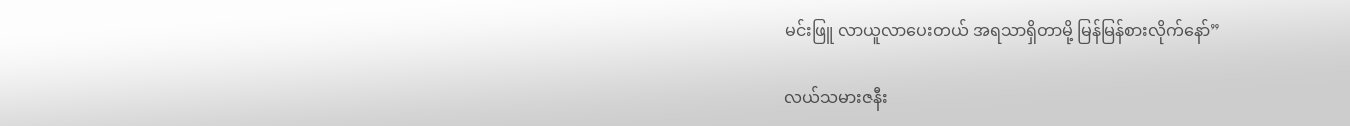မင်းဖြူ လာယူလာပေးတယ် အရသာရှိတာမို့ မြန်မြန်စားလိုက်နော်”

လယ်သမားဇနီး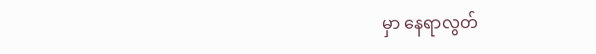မှာ နေရာလွတ်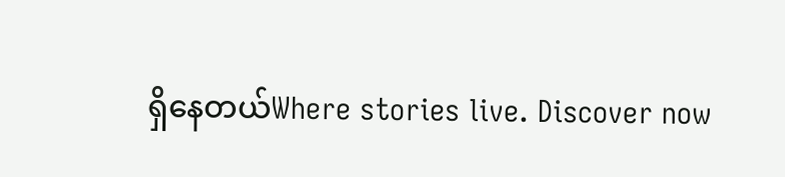ရှိနေတယ်Where stories live. Discover now